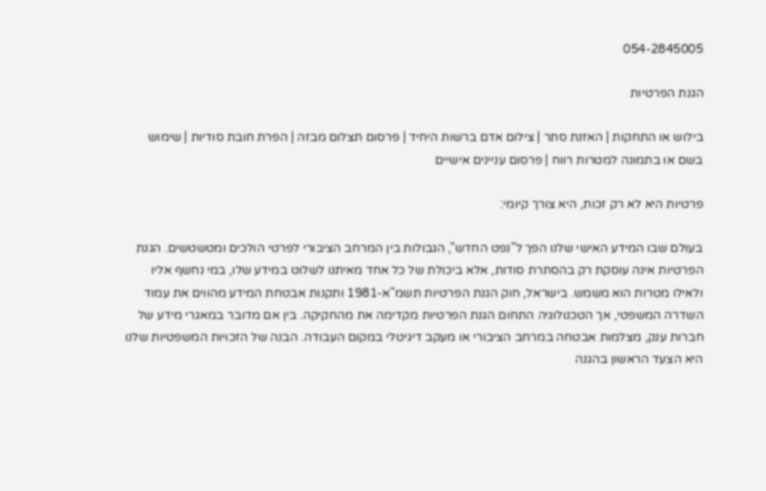054-2845005

הגנת הפרטיות

בילוש או התחקות | האזנת סתר | צילום אדם ברשות היחיד | פרסום תצלום מבזה | הפרת חובת סודיות | שימוש בשם או בתמונה למטרות רווח | פרסום עניינים אישיים

פרטיות היא לא רק זכות, היא צורך קיומי:

בעולם שבו המידע האישי שלנו הפך ל"נפט החדש", הגבולות בין המרחב הציבורי לפרטי הולכים ומטשטשים. הגנת הפרטיות אינה עוסקת רק בהסתרת סודות, אלא ביכולת של כל אחד מאיתנו לשלוט במידע שלו, במי נחשף אליו ולאילו מטרות הוא משמש. בישראל, חוק הגנת הפרטיות תשמ"א-1981 ותקנות אבטחת המידע מהווים את עמוד השדרה המשפטי, אך הטכנולוגיה התחום הגנת הפרטיות מקדימה את מהחקיקה. בין אם מדובר במאגרי מידע של חברות ענק, מצלמות אבטחה במרחב הציבורי או מעקב דיגיטלי במקום העבודה. הבנה של הזכויות המשפטיות שלנו היא הצעד הראשון בהגנה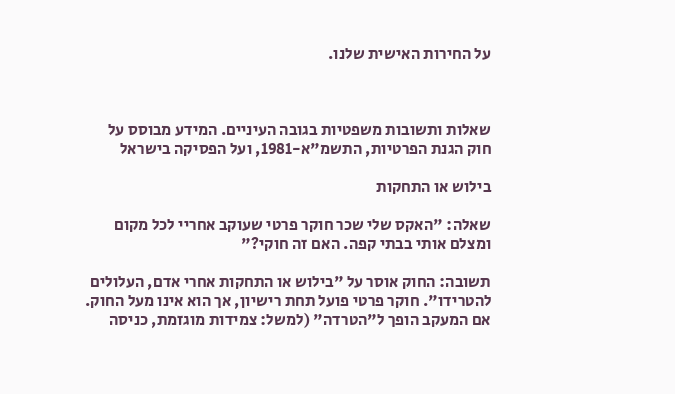על החירות האישית שלנו.



שאלות ותשובות משפטיות בגובה העיניים. המידע מבוסס על חוק הגנת הפרטיות, התשמ"א-1981, ועל הפסיקה בישראל

בילוש או התחקות

שאלה: "האקס שלי שכר חוקר פרטי שעוקב אחריי לכל מקום ומצלם אותי בבתי קפה. האם זה חוקי?"

תשובה: החוק אוסר על "בילוש או התחקות אחרי אדם, העלולים להטרידו". חוקר פרטי פועל תחת רישיון, אך הוא אינו מעל החוק. אם המעקב הופך ל"הטרדה" (למשל: צמידות מוגזמת, כניסה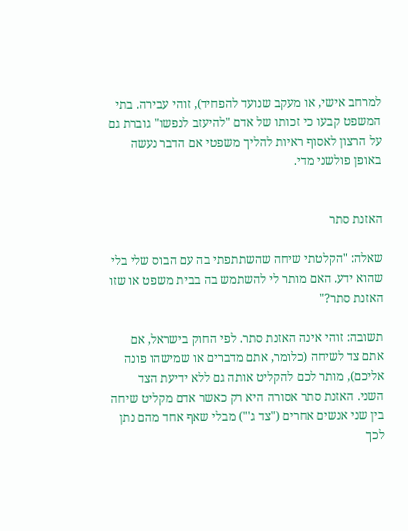למרחב אישי, או מעקב שנועד להפחיד), זוהי עבירה. בתי המשפט קבעו כי זכותו של אדם "להיעזב לנפשו" גוברת גם על הרצון לאסוף ראיות להליך משפטי אם הדבר נעשה באופן פולשני מדי.


האזנת סתר

שאלה: "הקלטתי שיחה שהשתתפתי בה עם הבוס שלי בלי שהוא ידע. האם מותר לי להשתמש בה בבית משפט או שזו האזנת סתר?"

תשובה: זוהי אינה האזנת סתר. לפי החוק בישראל, אם אתם צד לשיחה (כלומר, אתם מדברים או שמישהו פונה אליכם), מותר לכם להקליט אותה גם ללא ידיעת הצד השני. האזנת סתר אסורה היא רק כאשר אדם מקליט שיחה בין שני אנשים אחרים ("צד ג'") מבלי שאף אחד מהם נתן לכך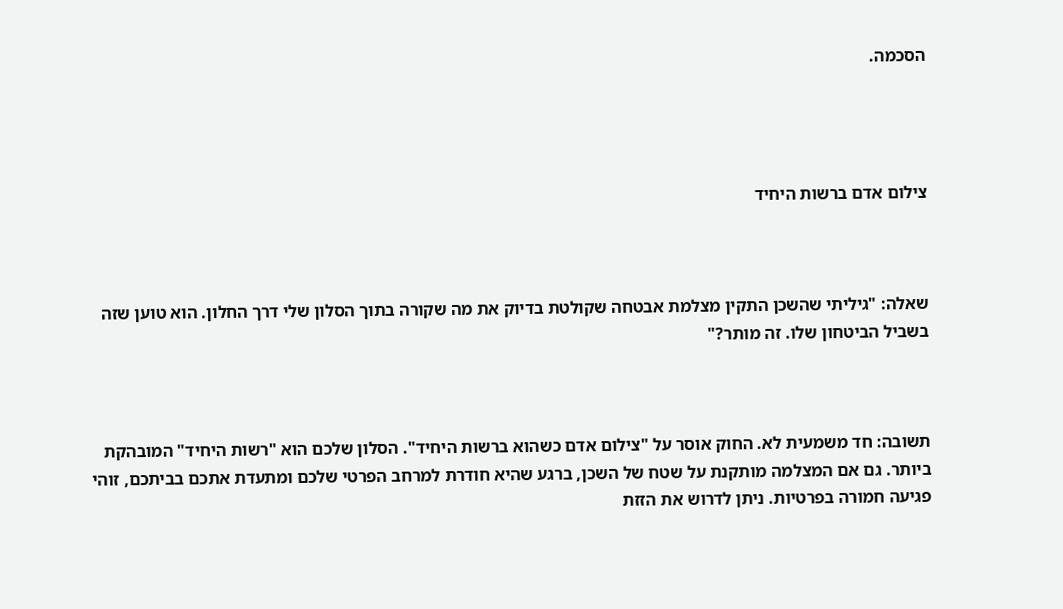הסכמה.




צילום אדם ברשות היחיד



שאלה: "גיליתי שהשכן התקין מצלמת אבטחה שקולטת בדיוק את מה שקורה בתוך הסלון שלי דרך החלון. הוא טוען שזה בשביל הביטחון שלו. זה מותר?"



תשובה: חד משמעית לא. החוק אוסר על "צילום אדם כשהוא ברשות היחיד". הסלון שלכם הוא "רשות היחיד" המובהקת ביותר. גם אם המצלמה מותקנת על שטח של השכן, ברגע שהיא חודרת למרחב הפרטי שלכם ומתעדת אתכם בביתכם, זוהי פגיעה חמורה בפרטיות. ניתן לדרוש את הזזת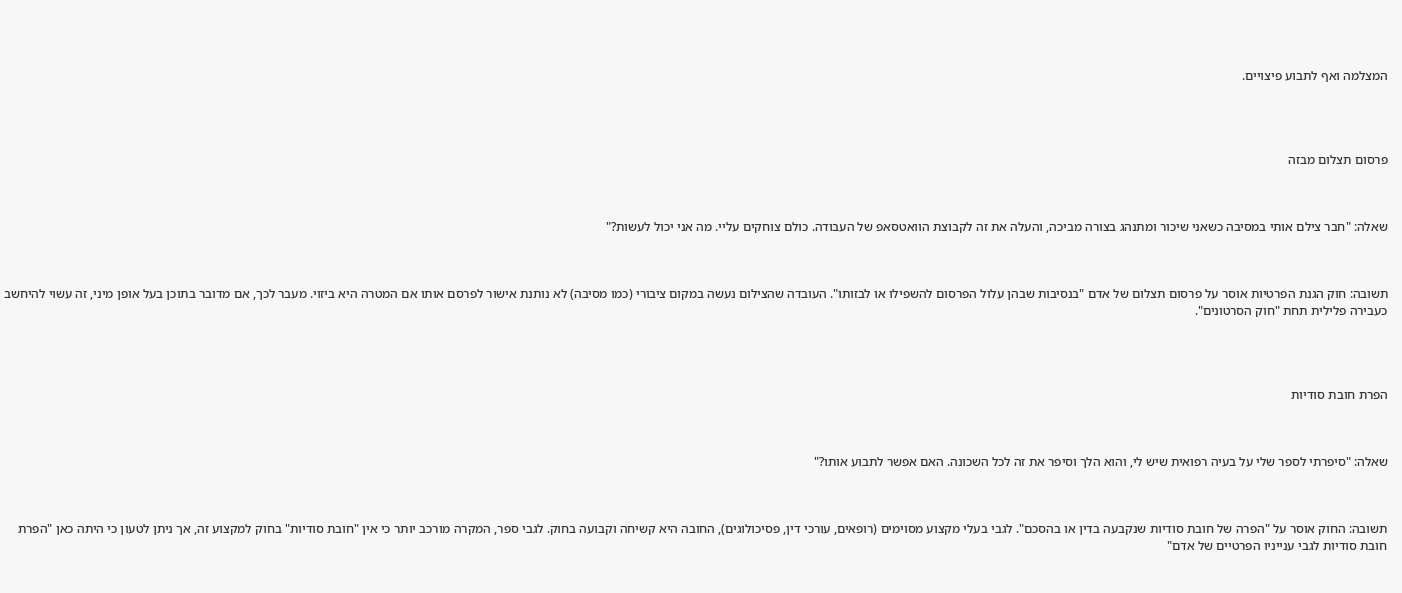המצלמה ואף לתבוע פיצויים.




פרסום תצלום מבזה



שאלה: "חבר צילם אותי במסיבה כשאני שיכור ומתנהג בצורה מביכה, והעלה את זה לקבוצת הוואטסאפ של העבודה. כולם צוחקים עליי. מה אני יכול לעשות?"



תשובה: חוק הגנת הפרטיות אוסר על פרסום תצלום של אדם "בנסיבות שבהן עלול הפרסום להשפילו או לבזותו". העובדה שהצילום נעשה במקום ציבורי (כמו מסיבה) לא נותנת אישור לפרסם אותו אם המטרה היא ביזוי. מעבר לכך, אם מדובר בתוכן בעל אופן מיני, זה עשוי להיחשב כעבירה פלילית תחת "חוק הסרטונים".




הפרת חובת סודיות



שאלה: "סיפרתי לספר שלי על בעיה רפואית שיש לי, והוא הלך וסיפר את זה לכל השכונה. האם אפשר לתבוע אותו?"



תשובה: החוק אוסר על "הפרה של חובת סודיות שנקבעה בדין או בהסכם". לגבי בעלי מקצוע מסוימים (רופאים, עורכי דין, פסיכולוגים), החובה היא קשיחה וקבועה בחוק. לגבי ספר, המקרה מורכב יותר כי אין "חובת סודיות" בחוק למקצוע זה, אך ניתן לטעון כי היתה כאן "הפרת חובת סודיות לגבי ענייניו הפרטיים של אדם"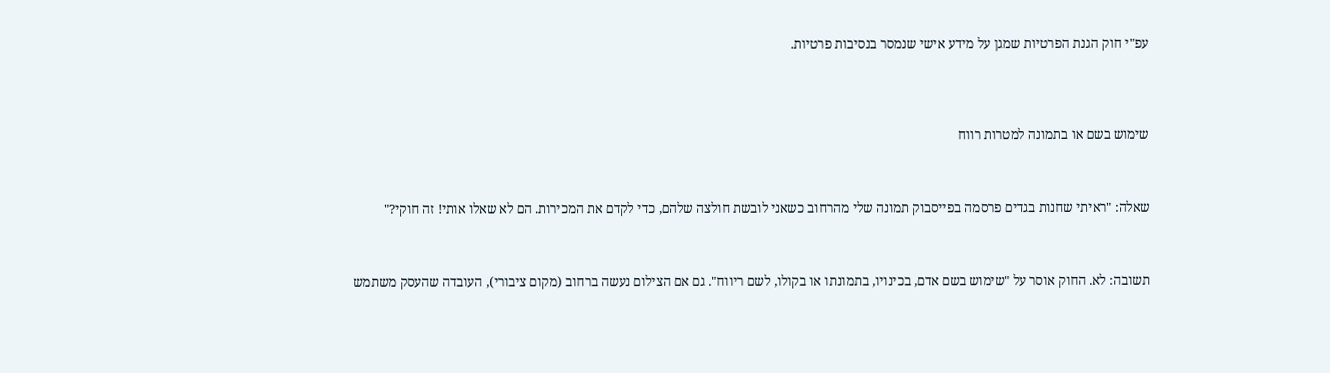עפ"י חוק הגנת הפרטיות שמגן על מידע אישי שנמסר בנסיבות פרטיות.




שימוש בשם או בתמונה למטרות רווח



שאלה: "ראיתי שחנות בגדים פרסמה בפייסבוק תמונה שלי מהרחוב כשאני לובשת חולצה שלהם, כדי לקדם את המכירות. הם לא שאלו אותי! זה חוקי?"



תשובה: לא. החוק אוסר על "שימוש בשם אדם, בכינויו, בתמונתו או בקולו, לשם ריווח". גם אם הצילום נעשה ברחוב (מקום ציבורי), העובדה שהעסק משתמש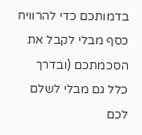בדמותכם כדי להרוויח כסף מבלי לקבל את הסכמתכם (ובדרך כלל גם מבלי לשלם לכם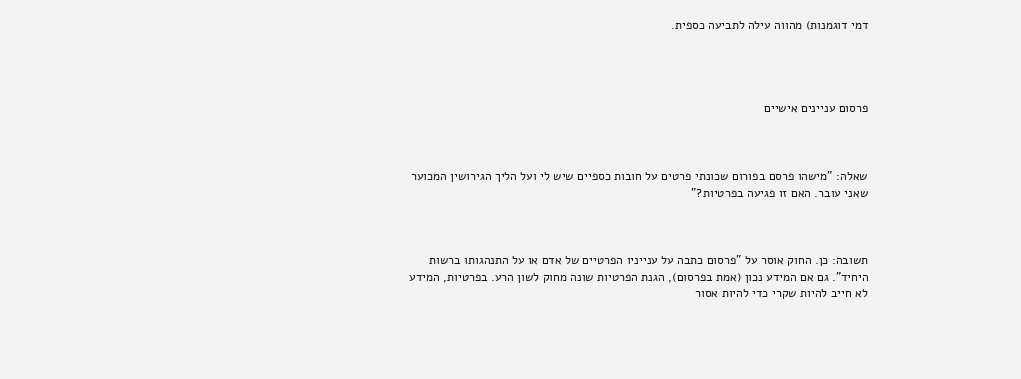דמי דוגמנות) מהווה עילה לתביעה כספית.




פרסום עניינים אישיים



שאלה: "מישהו פרסם בפורום שכונתי פרטים על חובות כספיים שיש לי ועל הליך הגירושין המכוער שאני עובר. האם זו פגיעה בפרטיות?"



תשובה: כן. החוק אוסר על "פרסום כתבה על ענייניו הפרטיים של אדם או על התנהגותו ברשות היחיד". גם אם המידע נכון (אמת בפרסום), הגנת הפרטיות שונה מחוק לשון הרע. בפרטיות, המידע לא חייב להיות שקרי כדי להיות אסור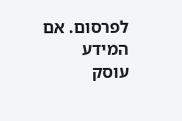לפרסום. אם המידע עוסק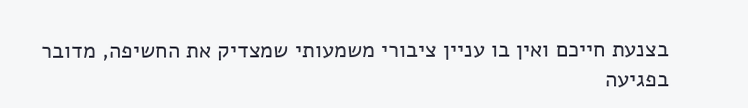בצנעת חייכם ואין בו עניין ציבורי משמעותי שמצדיק את החשיפה, מדובר בפגיעה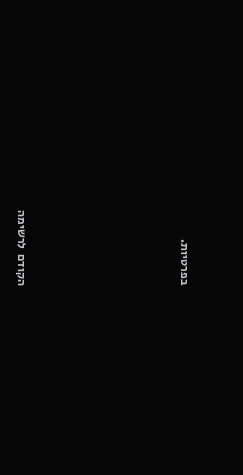בפרטיות.







הקודם  לרשימה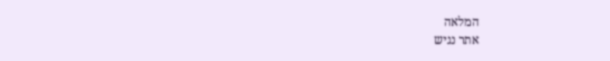המלאה
אתר נגיש